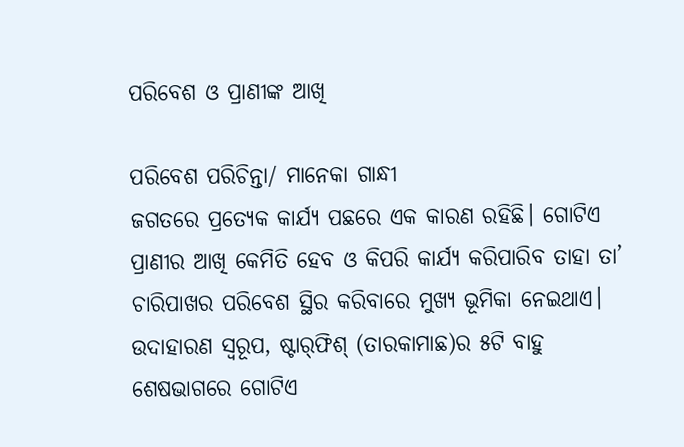ପରିବେଶ ଓ ପ୍ରାଣୀଙ୍କ ଆଖି

ପରିବେଶ ପରିଚିନ୍ତା/ ମାନେକା ଗାନ୍ଧୀ
ଜଗତରେ ପ୍ରତ୍ୟେକ କାର୍ଯ୍ୟ ପଛରେ ଏକ କାରଣ ରହିଛି। ଗୋଟିଏ ପ୍ରାଣୀର ଆଖି କେମିତି ହେବ ଓ କିପରି କାର୍ଯ୍ୟ କରିପାରିବ ତାହା ତା’ ଚାରିପାଖର ପରିବେଶ ସ୍ଥିର କରିବାରେ ମୁଖ୍ୟ ଭୂମିକା ନେଇଥାଏ। ଉଦାହାରଣ ସ୍ବରୂପ, ଷ୍ଟାର୍‌ଫିଶ୍‌ (ତାରକାମାଛ)ର ୫ଟି ବାହୁ ଶେଷଭାଗରେ ଗୋଟିଏ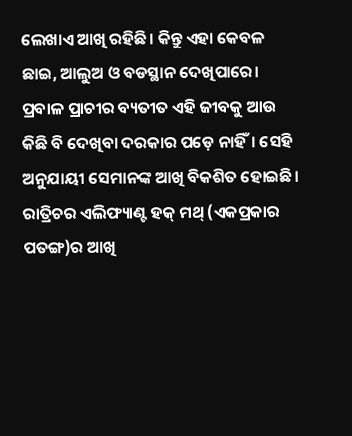ଲେଖାଏ ଆଖି ରହିଛି। କିନ୍ତୁ ଏହା କେବଳ ଛାଇ, ଆଲୁଅ ଓ ବଡସ୍ଥାନ ଦେଖିପାରେ। ପ୍ରବାଳ ପ୍ରାଚୀର ବ୍ୟତୀତ ଏହି ଜୀବକୁ ଆଉ କିଛି ବି ଦେଖିବା ଦରକାର ପଡ଼େ ନାହିଁ। ସେହି ଅନୁଯାୟୀ ସେମାନଙ୍କ ଆଖି ବିକଶିତ ହୋଇଛି। ରାତ୍ରିଚର ଏଲିଫ୍ୟାଣ୍ଟ ହକ୍‌ ମଥ୍‌ (ଏକପ୍ରକାର ପତଙ୍ଗ)ର ଆଖି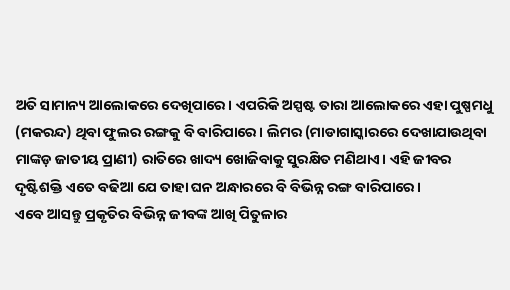ଅତି ସାମାନ୍ୟ ଆଲୋକରେ ଦେଖିପାରେ। ଏପରିକି ଅସ୍ପଷ୍ଟ ତାରା ଆଲୋକରେ ଏହା ପୁଷ୍ପମଧୁ (ମକରନ୍ଦ) ଥିବା ଫୁଲର ରଙ୍ଗକୁ ବି ବାରିପାରେ। ଲିମର (ମାଡାଗାସ୍କାରରେ ଦେଖାଯାଉଥିବା ମାଙ୍କଡ଼ ଜାତୀୟ ପ୍ରାଣୀ) ରାତିରେ ଖାଦ୍ୟ ଖୋଜିବାକୁ ସୁରକ୍ଷିତ ମଣିଥାଏ। ଏହି ଜୀବର ଦୃଷ୍ଟିଶକ୍ତି ଏତେ ବଢିଆ ଯେ ତାହା ଘନ ଅନ୍ଧାରରେ ବି ବିଭିନ୍ନ ରଙ୍ଗ ବାରିପାରେ।
ଏବେ ଆସନ୍ତୁ ପ୍ରକୃତିର ବିଭିନ୍ନ ଜୀବଙ୍କ ଆଖି ପିତୁଳାର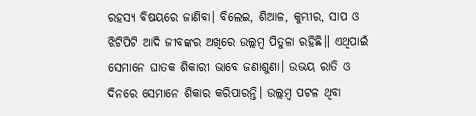ରହସ୍ୟ ବିଷୟରେ ଜାଣିବା। ବିଲେଇ, ଶିଆଳ, କୁମ୍ଭୀର, ସାପ ଓ ଝିଟିପିଟି ଆଦି ଜୀବଙ୍କର ଅଖିରେ ଉଲ୍ଲମ୍ବ ପିତୁଳା ରହିଛି॥ ଏଥିପାଇଁ ସେମାନେ ଘାତକ ଶିକାରୀ ଭାବେ ଜଣାଶୁଣା। ଉଭୟ ରାତି ଓ ଦିନରେ ସେମାନେ ଶିକାର କରିପାରନ୍ତି। ଉଲ୍ଲମ୍ବ ପଟଳ ଥିବା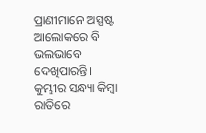ପ୍ରାଣୀମାନେ ଅସ୍ପଷ୍ଟ ଆଲୋକରେ ବି ଭଲଭାବେ ଦେଖିପାରନ୍ତି। କୁମ୍ଭୀର ସନ୍ଧ୍ୟା କିମ୍ବା ରାତିରେ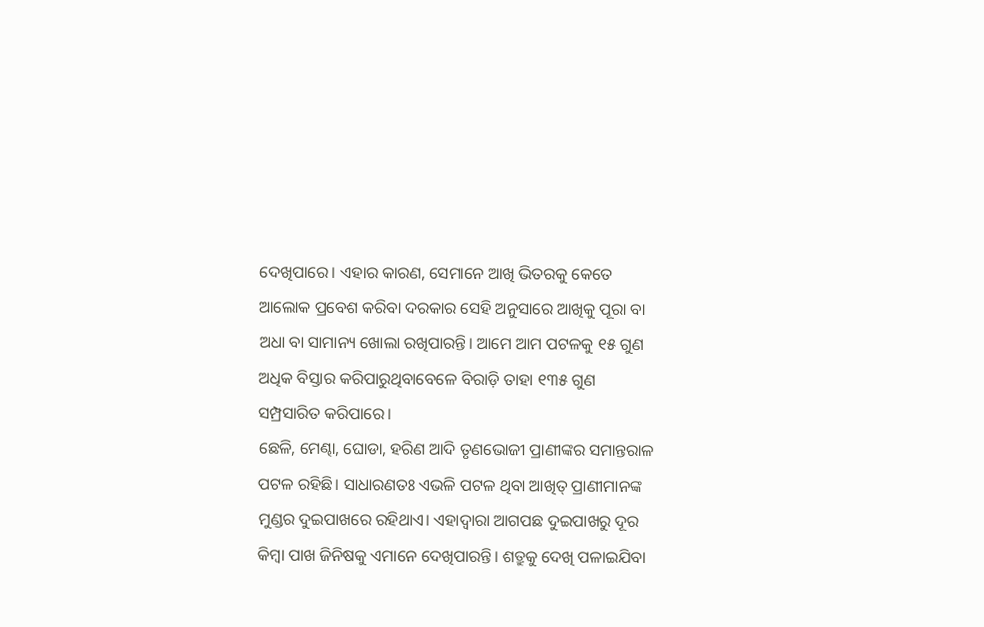ଦେଖିପାରେ। ଏହାର କାରଣ, ସେମାନେ ଆଖି ଭିତରକୁ କେତେ ଆଲୋକ ପ୍ରବେଶ କରିବା ଦରକାର ସେହି ଅନୁସାରେ ଆଖିକୁ ପୂରା ବା ଅଧା ବା ସାମାନ୍ୟ ଖୋଲା ରଖିପାରନ୍ତି। ଆମେ ଆମ ପଟଳକୁ ୧୫ ଗୁଣ ଅଧିକ ବିସ୍ତାର କରିପାରୁଥିବାବେଳେ ବିରାଡ଼ି ତାହା ୧୩୫ ଗୁଣ ସମ୍ପ୍ରସାରିତ କରିପାରେ।
ଛେଳି, ମେଣ୍ଢା, ଘୋଡା, ହରିଣ ଆଦି ତୃଣଭୋଜୀ ପ୍ରାଣୀଙ୍କର ସମାନ୍ତରାଳ ପଟଳ ରହିଛି। ସାଧାରଣତଃ ଏଭଳି ପଟଳ ଥିବା ଆଖିତ୍ ପ୍ରାଣୀମାନଙ୍କ ମୁଣ୍ଡର ଦୁଇପାଖରେ ରହିଥାଏ। ଏହାଦ୍ୱାରା ଆଗପଛ ଦୁଇପାଖରୁ ଦୂର କିମ୍ବା ପାଖ ଜିନିଷକୁ ଏମାନେ ଦେଖିପାରନ୍ତି। ଶତ୍ରୁକୁ ଦେଖି ପଳାଇଯିବା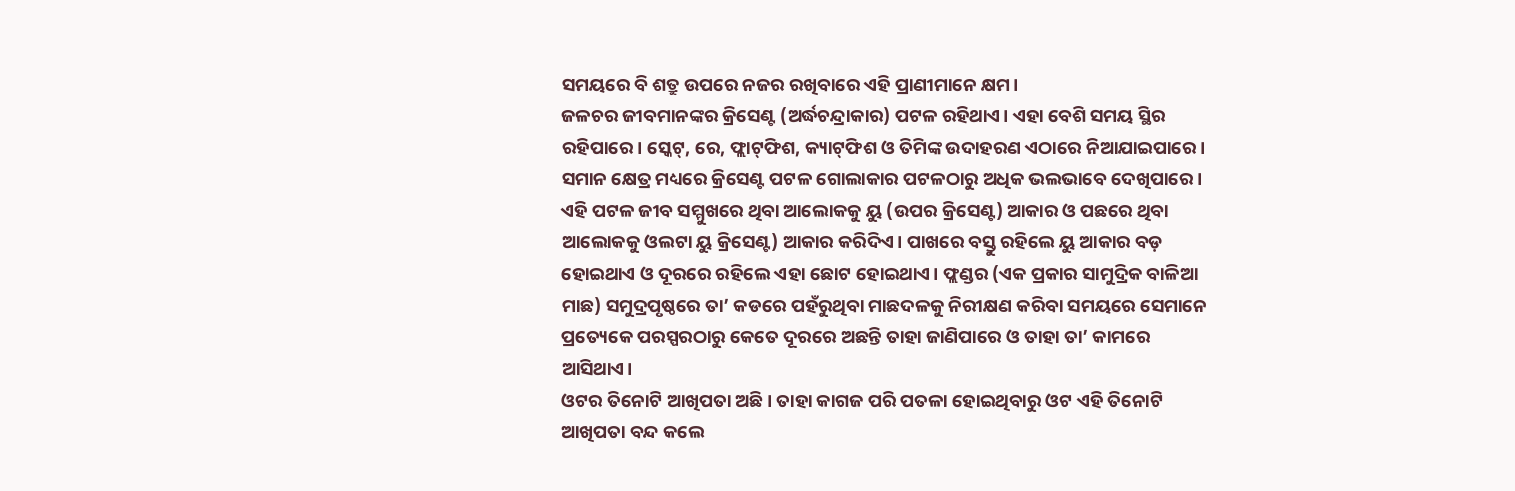ସମୟରେ ବି ଶତ୍ରୁ ଉପରେ ନଜର ରଖିବାରେ ଏହି ପ୍ରାଣୀମାନେ କ୍ଷମ।
ଜଳଚର ଜୀବମାନଙ୍କର କ୍ରିସେଣ୍ଟ (ଅର୍ଦ୍ଧଚନ୍ଦ୍ରାକାର) ପଟଳ ରହିଥାଏ। ଏହା ବେଶି ସମୟ ସ୍ଥିର ରହିପାରେ। ସ୍କେଟ୍‌, ରେ, ଫ୍ଲାଟ୍‌ଫିଶ, କ୍ୟାଟ୍‌ଫିଶ ଓ ତିମିଙ୍କ ଉଦାହରଣ ଏଠାରେ ନିଆଯାଇପାରେ। ସମାନ କ୍ଷେତ୍ର ମଧ୍ୟରେ କ୍ରିସେଣ୍ଟ ପଟଳ ଗୋଲାକାର ପଟଳଠାରୁ ଅଧିକ ଭଲଭାବେ ଦେଖିପାରେ। ଏହି ପଟଳ ଜୀବ ସମ୍ମୁଖରେ ଥିବା ଆଲୋକକୁ ୟୁ (ଉପର କ୍ରିସେଣ୍ଟ) ଆକାର ଓ ପଛରେ ଥିବା ଆଲୋକକୁ ଓଲଟା ୟୁ କ୍ରିସେଣ୍ଟ) ଆକାର କରିଦିଏ। ପାଖରେ ବସ୍ତୁ ରହିଲେ ୟୁ ଆକାର ବଡ଼ ହୋଇଥାଏ ଓ ଦୂରରେ ରହିଲେ ଏହା ଛୋଟ ହୋଇଥାଏ। ଫ୍ଲଣ୍ଡର (ଏକ ପ୍ରକାର ସାମୁଦ୍ରିକ ବାଳିଆ ମାଛ) ସମୁଦ୍ରପୃଷ୍ଠରେ ତା’ କଡରେ ପହଁରୁଥିବା ମାଛଦଳକୁ ନିରୀକ୍ଷଣ କରିବା ସମୟରେ ସେମାନେ ପ୍ରତ୍ୟେକେ ପରସ୍ପରଠାରୁ କେତେ ଦୂରରେ ଅଛନ୍ତି ତାହା ଜାଣିପାରେ ଓ ତାହା ତା’ କାମରେ ଆସିଥାଏ।
ଓଟର ତିନୋଟି ଆଖିପତା ଅଛି। ତାହା କାଗଜ ପରି ପତଳା ହୋଇଥିବାରୁ ଓଟ ଏହି ତିନୋଟି ଆଖିପତା ବନ୍ଦ କଲେ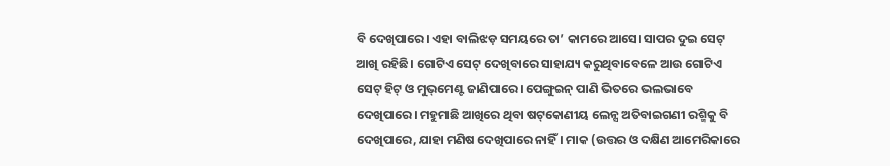ବି ଦେଖିପାରେ। ଏହା ବାଲିଝଡ଼ ସମୟରେ ତା’ କାମରେ ଆସେ। ସାପର ଦୁଇ ସେଟ୍‌ ଆଖି ରହିଛି। ଗୋଟିଏ ସେଟ୍‌ ଦେଖିବାରେ ସାହାଯ୍ୟ କରୁଥିବାବେଳେ ଆଉ ଗୋଟିଏ ସେଟ୍‌ ହିଟ୍‌ ଓ ମୁଭ୍‌ମେଣ୍ଟ ଜାଣିପାରେ। ପେଙ୍ଗୁଇନ୍‌ ପାଣି ଭିତରେ ଭଲଭାବେ ଦେଖିପାରେ। ମହୁମାଛି ଆଖିରେ ଥିବା ଷଟ୍‌କୋଣୀୟ ଲେନ୍ସ ଅତିବାଇଗଣୀ ରଶ୍ମିକୁ ବି ଦେଖିପାରେ, ଯାହା ମଣିଷ ଦେଖିପାରେ ନାହିଁ। ମାକ (ଉତ୍ତର ଓ ଦକ୍ଷିଣ ଆମେରିକାରେ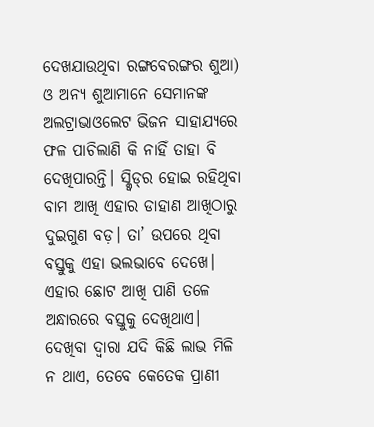ଦେଖଯାଉଥିବା ରଙ୍ଗବେରଙ୍ଗର ଶୁଆ) ଓ ଅନ୍ୟ ଶୁଆମାନେ ସେମାନଙ୍କ ଅଲଟ୍ରାଭାଓଲେଟ ଭିଜନ ସାହାଯ୍ୟରେ ଫଳ ପାଚିଲାଣି କି ନାହିଁ ତାହା ବି ଦେଖିପାରନ୍ତି। ସ୍କ୍ବିଡ୍‌ର ହୋଇ ରହିଥିବା ବାମ ଆଖି ଏହାର ଡାହାଣ ଆଖିଠାରୁ ଦୁଇଗୁଣ ବଡ଼। ତା’ ଉପରେ ଥିବା ବସ୍ତୁକୁ ଏହା ଭଲଭାବେ ଦେଖେ। ଏହାର ଛୋଟ ଆଖି ପାଣି ତଳେ ଅନ୍ଧାରରେ ବସ୍ତୁକୁ ଦେଖିଥାଏ।
ଦେଖିବା ଦ୍ୱାରା ଯଦି କିଛି ଲାଭ ମିଳି ନ ଥାଏ, ତେବେ କେତେକ ପ୍ରାଣୀ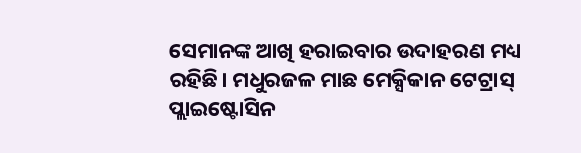ସେମାନଙ୍କ ଆଖି ହରାଇବାର ଉଦାହରଣ ମଧ୍ୟ ରହିଛି। ମଧୁରଜଳ ମାଛ ମେକ୍ସିକାନ ଟେଟ୍ରାସ୍‌ ପ୍ଲାଇଷ୍ଟୋସିନ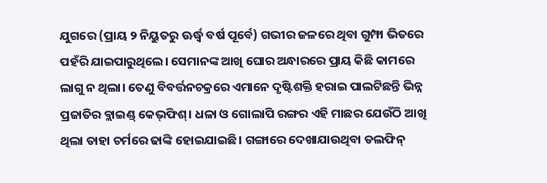ଯୁଗରେ (ପ୍ରାୟ ୨ ନିୟୁତରୁ ଊର୍ଦ୍ଧ୍ୱ ବର୍ଷ ପୂର୍ବେ) ଗଭୀର ଜଳରେ ଥିବା ଗୁମ୍ଫା ଭିତରେ ପହଁରି ଯାଇପାରୁଥିଲେ। ସେମାନଙ୍କ ଆଖି ଘୋର ଅନ୍ଧାରରେ ପ୍ରାୟ କିଛି କାମରେ ଲାଗୁ ନ ଥିଲା। ତେଣୁ ବିବର୍ତ୍ତନଚକ୍ରରେ ଏମାନେ ଦୃଷ୍ଟିଶକ୍ତି ହରାଇ ପାଲଟିଛନ୍ତି ଭିନ୍ନ ପ୍ରଜାତିର ବ୍ଲାଇଣ୍ଡ୍‌ କେଭ୍‌ଫିଶ୍‌। ଧଳା ଓ ଗୋଲାପି ରଙ୍ଗର ଏହି ମାଛର ଯେଉଁଠି ଆଖି ଥିଲା ତାହା ଚର୍ମରେ ଢାଙ୍କି ହୋଇଯାଇଛି। ଗଙ୍ଗାରେ ଦେଖାଯାଉଥିବା ଡଲଫିନ୍‌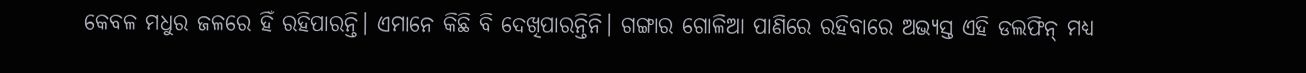କେବଳ ମଧୁର ଜଳରେ ହିଁ ରହିପାରନ୍ତି। ଏମାନେ କିଛି ବି ଦେଖିପାରନ୍ତିନି। ଗଙ୍ଗାର ଗୋଳିଆ ପାଣିରେ ରହିବାରେ ଅଭ୍ୟସ୍ତ ଏହି ଡଲଫିନ୍‌ ମଧ୍ୟ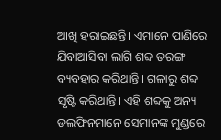ଆଖି ହରାଇଛନ୍ତି। ଏମାନେ ପାଣିରେ ଯିବାଆସିବା ଲାଗି ଶବ୍ଦ ତରଙ୍ଗ ବ୍ୟବହାର କରିଥାନ୍ତି। ଗଳାରୁ ଶବ୍ଦ ସୃଷ୍ଟି କରିଥାନ୍ତି। ଏହି ଶବ୍ଦକୁ ଅନ୍ୟ ଡଲଫିନମାନେ ସେମାନଙ୍କ ମୁଣ୍ଡରେ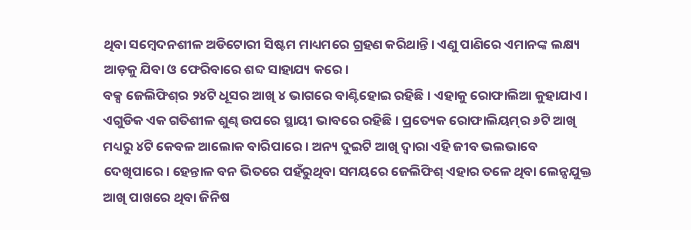ଥିବା ସମ୍ବେଦନଶୀଳ ଅଡିଟୋରୀ ସିଷ୍ଟମ ମାଧ୍ୟମରେ ଗ୍ରହଣ କରିଥାନ୍ତି। ଏଣୁ ପାଣିରେ ଏମାନଙ୍କ ଲକ୍ଷ୍ୟ ଆଡ଼କୁ ଯିବା ଓ ଫେରିବାରେ ଶବ୍ଦ ସାହାଯ୍ୟ କରେ।
ବକ୍ସ ଜେଲିଫିଶ୍‌ର ୨୪ଟି ଧୂସର ଆଖି ୪ ଭାଗରେ ବାଣ୍ଟିହୋଇ ରହିଛି। ଏହାକୁ ରୋଫାଲିଆ କୁହାଯାଏ। ଏଗୁଡିକ ଏକ ଗତିଶୀଳ ଶୁଣ୍ଢ ଉପରେ ସ୍ଥାୟୀ ଭାବରେ ରହିଛି। ପ୍ରତ୍ୟେକ ରୋଫାଲିୟମ୍‌ର ୬ଟି ଆଖି ମଧ୍ୟରୁ ୪ଟି କେବଳ ଆଲୋକ ବାରିପାରେ। ଅନ୍ୟ ଦୁଇଟି ଆଖି ଦ୍ୱାରା ଏହି ଜୀବ ଭଲଭାବେ ଦେଖିପାରେ। ହେନ୍ତାଳ ବନ ଭିତରେ ପହଁରୁଥିବା ସମୟରେ ଜେଲିଫିଶ୍‌ ଏହାର ତଳେ ଥିବା ଲେନ୍ସଯୁକ୍ତ ଆଖି ପାଖରେ ଥିବା ଜିନିଷ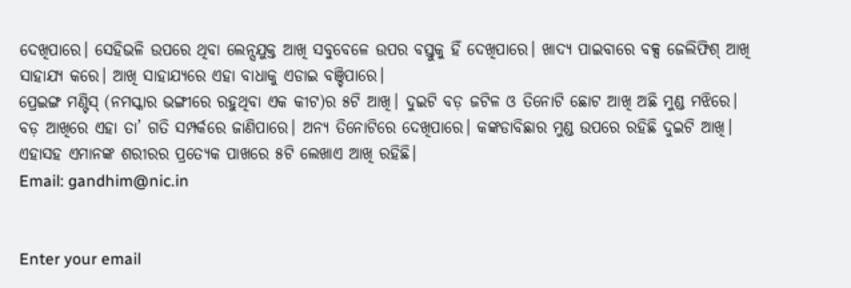ଦେଖିପାରେ। ସେହିଭଳି ଉପରେ ଥିବା ଲେନ୍ସଯୁକ୍ତ ଆଖି ସବୁବେଳେ ଉପର ବସ୍ତୁକୁ ହିଁ ଦେଖିପାରେ। ଖାଦ୍ୟ ପାଇବାରେ ବକ୍ସ ଜେଲିଫିଶ୍‌ ଆଖି ସାହାଯ୍ୟ କରେ। ଆଖି ସାହାଯ୍ୟରେ ଏହା ବାଧାକୁ ଏଡାଇ ବଞ୍ଚିପାରେ।
ପ୍ରେଇଙ୍ଗ ମଣ୍ଟିସ୍‌ (ନମସ୍କାର ଭଙ୍ଗୀରେ ରହୁଥିବା ଏକ କୀଟ)ର ୫ଟି ଆଖି। ଦୁଇଟି ବଡ଼ ଜଟିଳ ଓ ତିନୋଟି ଛୋଟ ଆଖି ଅଛି ମୁଣ୍ଡ ମଝିରେ। ବଡ଼ ଆଖିରେ ଏହା ତା’ ଗତି ସମ୍ପର୍କରେ ଜାଣିପାରେ। ଅନ୍ୟ ତିନୋଟିରେ ଦେଖିପାରେ। କଙ୍କଡାବିଛାର ମୁଣ୍ଡ ଉପରେ ରହିଛି ଦୁଇଟି ଆଖି। ଏହାସହ ଏମାନଙ୍କ ଶରୀରର ପ୍ରତ୍ୟେକ ପାଖରେ ୫ଟି ଲେଖାଏ ଆଖି ରହିଛି।
Email: gandhim@nic.in


Enter your email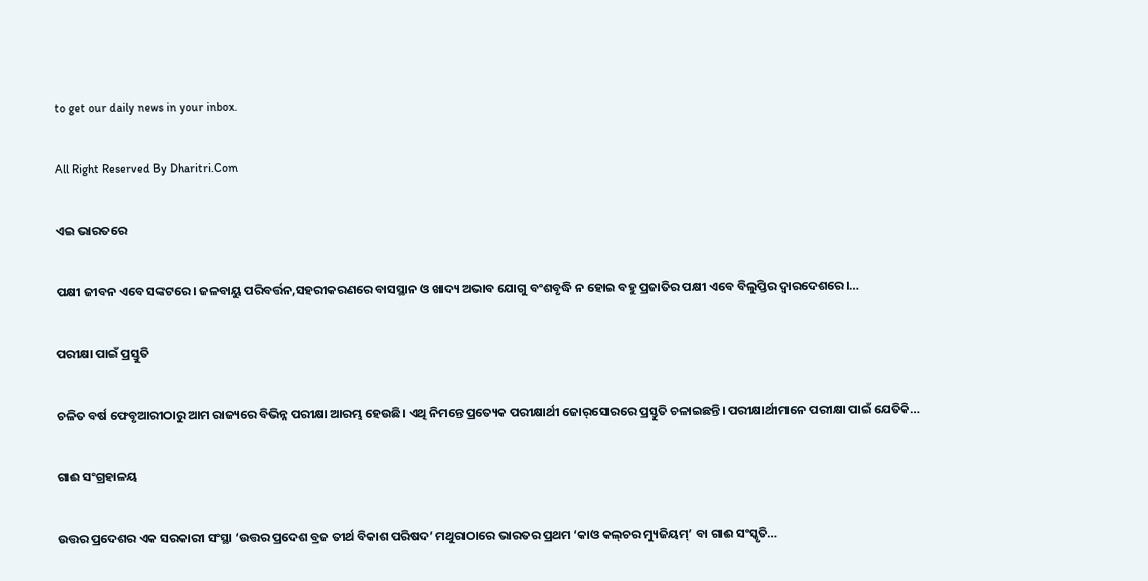to get our daily news in your inbox.

All Right Reserved By Dharitri.Com

ଏଇ ଭାରତରେ

ପକ୍ଷୀ ଜୀବନ ଏବେ ସଙ୍କଟରେ। ଜଳବାୟୁ ପରିବର୍ତ୍ତନ,ସହରୀକରଣରେ ବାସସ୍ଥାନ ଓ ଖାଦ୍ୟ ଅଭାବ ଯୋଗୁ ବଂଶବୃଦ୍ଧି ନ ହୋଇ ବହୁ ପ୍ରଜାତିର ପକ୍ଷୀ ଏବେ ବିଲୁପ୍ତିର ଦ୍ୱାରଦେଶରେ।…

ପରୀକ୍ଷା ପାଇଁ ପ୍ରସ୍ତୁତି

ଚଳିତ ବର୍ଷ ଫେବୃଆରୀଠାରୁ ଆମ ରାଜ୍ୟରେ ବିଭିନ୍ନ ପରୀକ୍ଷା ଆରମ୍ଭ ହେଉଛି। ଏଥି ନିମନ୍ତେ ପ୍ରତ୍ୟେକ ପରୀକ୍ଷାର୍ଥୀ ଜୋର୍‌ସୋରରେ ପ୍ରସ୍ତୁତି ଚଳାଇଛନ୍ତି। ପରୀକ୍ଷାର୍ଥୀମାନେ ପରୀକ୍ଷା ପାଇଁ ଯେତିକି…

ଗାଈ ସଂଗ୍ରହାଳୟ

ଉତ୍ତର ପ୍ରଦେଶର ଏକ ସରକାରୀ ସଂସ୍ଥା ‘ଉତ୍ତର ପ୍ରଦେଶ ବ୍ରଜ ତୀର୍ଥ ବିକାଶ ପରିଷଦ’ ମଥୁରାଠାରେ ଭାରତର ପ୍ରଥମ ‘କାଓ କଲ୍‌ଚର ମ୍ୟୁଜିୟମ୍‌’ ବା ଗାଈ ସଂସ୍କୃତି…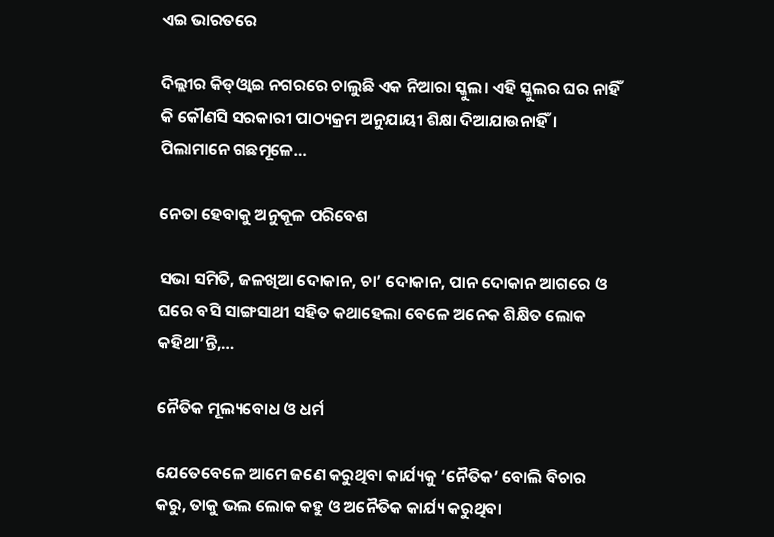ଏଇ ଭାରତରେ

ଦିଲ୍ଲୀର କିଡ୍‌ଓ୍ବାଇ ନଗରରେ ଚାଲୁଛି ଏକ ନିଆରା ସ୍କୁଲ। ଏହି ସ୍କୁଲର ଘର ନାହିଁ କି କୌଣସି ସରକାରୀ ପାଠ୍ୟକ୍ରମ ଅନୁଯାୟୀ ଶିକ୍ଷା ଦିଆଯାଉନାହିଁ। ପିଲାମାନେ ଗଛମୂଳେ…

ନେତା ହେବାକୁ ଅନୁକୂଳ ପରିବେଶ

ସଭା ସମିତି, ଜଳଖିଆ ଦୋକାନ, ଚା’ ଦୋକାନ, ପାନ ଦୋକାନ ଆଗରେ ଓ ଘରେ ବସି ସାଙ୍ଗସାଥୀ ସହିତ କଥାହେଲା ବେଳେ ଅନେକ ଶିକ୍ଷିତ ଲୋକ କହିଥା’ନ୍ତି,…

ନୈତିକ ମୂଲ୍ୟବୋଧ ଓ ଧର୍ମ

ଯେତେବେଳେ ଆମେ ଜଣେ କରୁଥିବା କାର୍ଯ୍ୟକୁ ‘ନୈତିକ’ ବୋଲି ବିଚାର କରୁ, ତାକୁ ଭଲ ଲୋକ କହୁ ଓ ଅନୈତିକ କାର୍ଯ୍ୟ କରୁଥିବା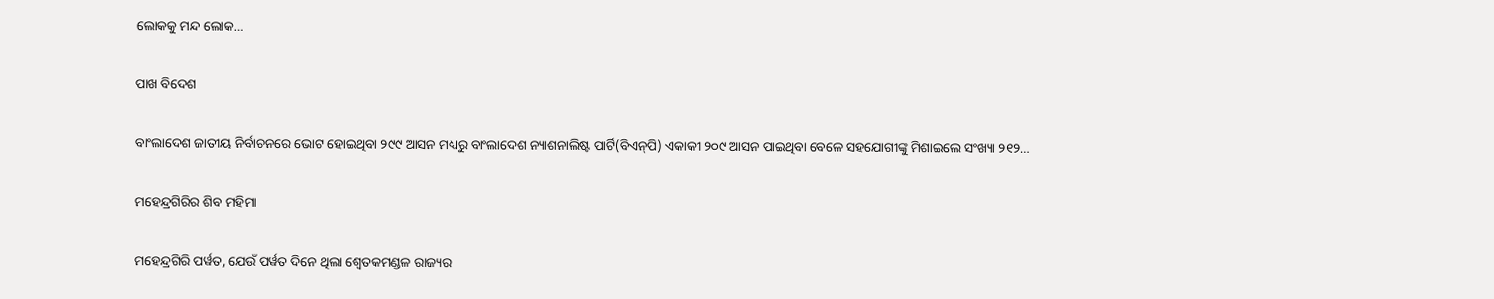ଲୋକକୁ ମନ୍ଦ ଲୋକ…

ପାଖ ବିଦେଶ

ବାଂଲାଦେଶ ଜାତୀୟ ନିର୍ବାଚନରେ ଭୋଟ ହୋଇଥିବା ୨୯୯ ଆସନ ମଧ୍ୟରୁ ବାଂଲାଦେଶ ନ୍ୟାଶନାଲିଷ୍ଟ ପାର୍ଟି(ବିଏନ୍‌ପି) ଏକାକୀ ୨୦୯ ଆସନ ପାଇଥିବା ବେଳେ ସହଯୋଗୀଙ୍କୁ ମିଶାଇଲେ ସଂଖ୍ୟା ୨୧୨…

ମହେନ୍ଦ୍ରଗିରିର ଶିବ ମହିମା

ମହେନ୍ଦ୍ରଗିରି ପର୍ୱତ, ଯେଉଁ ପର୍ୱତ ଦିନେ ଥିଲା ଶ୍ୱେତକମଣ୍ଡଳ ରାଜ୍ୟର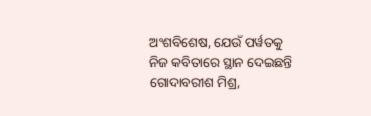ଅଂଶବିଶେଷ, ଯେଉଁ ପର୍ୱତକୁ ନିଜ କବିତାରେ ସ୍ଥାନ ଦେଇଛନ୍ତି ଗୋଦାବରୀଶ ମିଶ୍ର,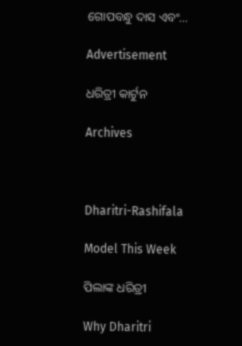ଗୋପବନ୍ଧୁ ଦାସ ଏବଂ…

Advertisement

ଧରିତ୍ରୀ କାର୍ଟୁନ

Archives



Dharitri-Rashifala

Model This Week

ପିଲାଙ୍କ ଧରିତ୍ରୀ

Why Dharitri